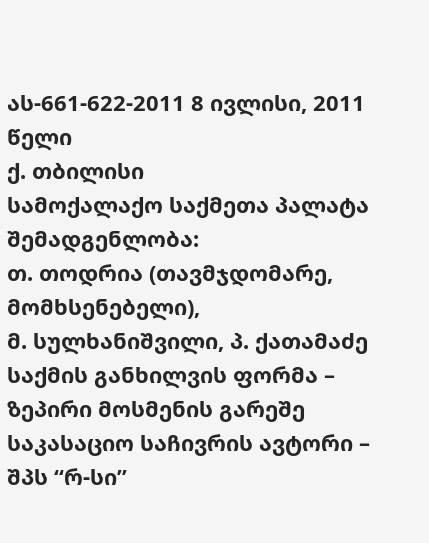ას-661-622-2011 8 ივლისი, 2011 წელი
ქ. თბილისი
სამოქალაქო საქმეთა პალატა
შემადგენლობა:
თ. თოდრია (თავმჯდომარე, მომხსენებელი),
მ. სულხანიშვილი, პ. ქათამაძე
საქმის განხილვის ფორმა – ზეპირი მოსმენის გარეშე
საკასაციო საჩივრის ავტორი – შპს “რ-სი”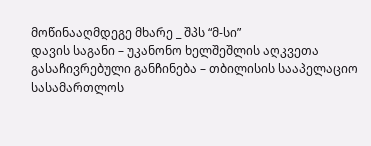მოწინააღმდეგე მხარე _ შპს “მ-სი”
დავის საგანი – უკანონო ხელშეშლის აღკვეთა
გასაჩივრებული განჩინება – თბილისის სააპელაციო სასამართლოს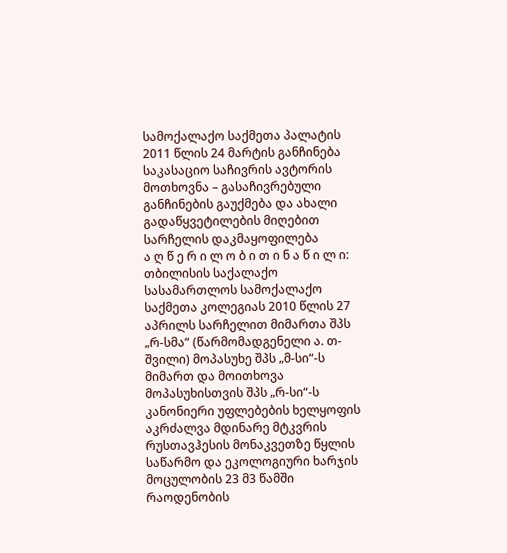სამოქალაქო საქმეთა პალატის 2011 წლის 24 მარტის განჩინება
საკასაციო საჩივრის ავტორის მოთხოვნა – გასაჩივრებული განჩინების გაუქმება და ახალი გადაწყვეტილების მიღებით სარჩელის დაკმაყოფილება
ა ღ წ ე რ ი ლ ო ბ ი თ ი ნ ა წ ი ლ ი:
თბილისის საქალაქო სასამართლოს სამოქალაქო საქმეთა კოლეგიას 2010 წლის 27 აპრილს სარჩელით მიმართა შპს „რ-სმა“ (წარმომადგენელი ა. თ-შვილი) მოპასუხე შპს „მ-სი“-ს მიმართ და მოითხოვა მოპასუხისთვის შპს „რ-სი“-ს კანონიერი უფლებების ხელყოფის აკრძალვა მდინარე მტკვრის რუსთავჰესის მონაკვეთზე წყლის საწარმო და ეკოლოგიური ხარჯის მოცულობის 23 მ3 წამში რაოდენობის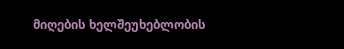მიღების ხელშეუხებლობის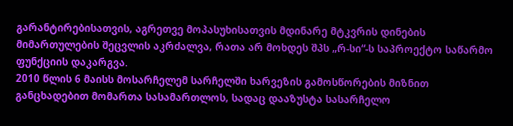გარანტირებისათვის, აგრეთვე მოპასუხისათვის მდინარე მტკვრის დინების მიმართულების შეცვლის აკრძალვა, რათა არ მოხდეს შპს „რ-სი“-ს საპროექტო საწარმო ფუნქციის დაკარგვა.
2010 წლის 6 მაისს მოსარჩელემ სარჩელში ხარვეზის გამოსწორების მიზნით განცხადებით მომართა სასამართლოს, სადაც დააზუსტა სასარჩელო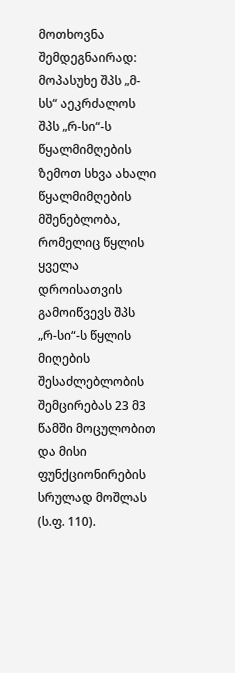მოთხოვნა შემდეგნაირად: მოპასუხე შპს „მ-სს“ აეკრძალოს შპს „რ-სი“-ს წყალმიმღების ზემოთ სხვა ახალი წყალმიმღების მშენებლობა, რომელიც წყლის ყველა დროისათვის გამოიწვევს შპს „რ-სი“-ს წყლის მიღების შესაძლებლობის შემცირებას 23 მ3 წამში მოცულობით და მისი ფუნქციონირების სრულად მოშლას (ს.ფ. 110).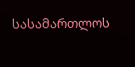სასამართლოს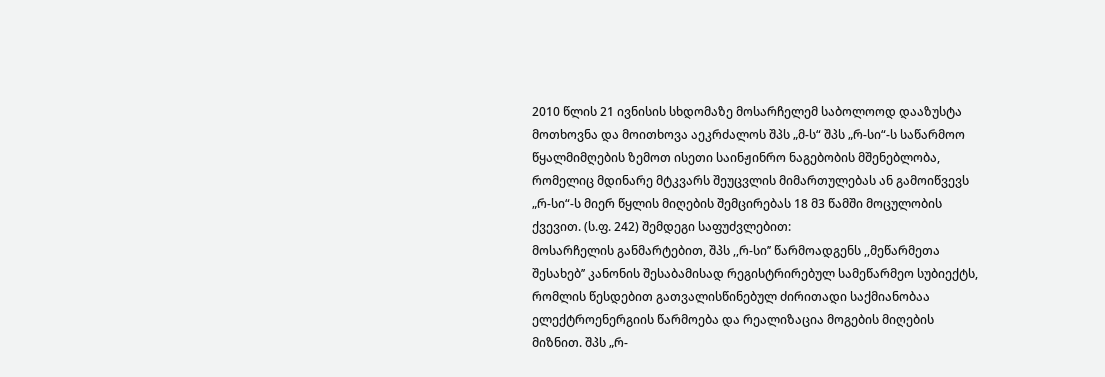2010 წლის 21 ივნისის სხდომაზე მოსარჩელემ საბოლოოდ დააზუსტა მოთხოვნა და მოითხოვა აეკრძალოს შპს „მ-ს“ შპს „რ-სი“-ს საწარმოო წყალმიმღების ზემოთ ისეთი საინჟინრო ნაგებობის მშენებლობა, რომელიც მდინარე მტკვარს შეუცვლის მიმართულებას ან გამოიწვევს „რ-სი“-ს მიერ წყლის მიღების შემცირებას 18 მ3 წამში მოცულობის ქვევით. (ს.ფ. 242) შემდეგი საფუძვლებით:
მოსარჩელის განმარტებით, შპს ,,რ-სი’’ წარმოადგენს ,,მეწარმეთა შესახებ’’ კანონის შესაბამისად რეგისტრირებულ სამეწარმეო სუბიექტს, რომლის წესდებით გათვალისწინებულ ძირითადი საქმიანობაა ელექტროენერგიის წარმოება და რეალიზაცია მოგების მიღების მიზნით. შპს „რ-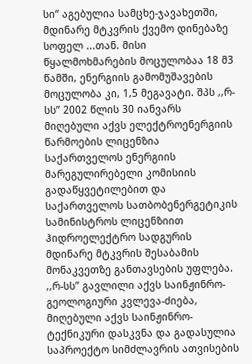სი“ აგებულია სამცხე-ჯავახეთში, მდინარე მტკვრის ქვემო დინებაზე სოფელ ...თან. მისი წყალმოხმარების მოცულობაა 18 მ3 წამში, ენერგიის გამომუშავების მოცულობა კი, 1,5 მეგავატი. შპს ,,რ-სს’’ 2002 წლის 30 იანვარს მიღებული აქვს ელექტროენერგიის წარმოების ლიცენზია საქართველოს ენერგიის მარეგულირებელი კომისიის გადაწყვეტილებით და საქართველოს სათბობენერგეტიკის სამინისტროს ლიცენზიით ჰიდროელექტრო სადგურის მდინარე მტკვრის შესაბამის მონაკვეთზე განთავსების უფლება. ,,რ-სს’’ გავლილი აქვს საინჟინრო-გეოლოგიური კვლევა-ძიება, მიღებული აქვს საინჟინრო-ტექნიკური დასკვნა და გადასულია საპროექტო სიმძლავრის ათვისების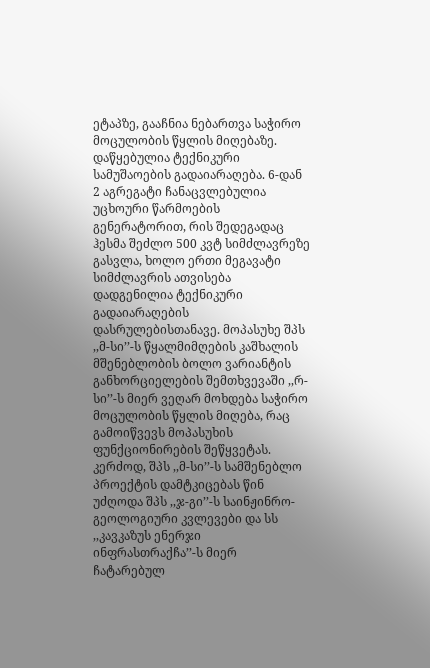ეტაპზე, გააჩნია ნებართვა საჭირო მოცულობის წყლის მიღებაზე. დაწყებულია ტექნიკური სამუშაოების გადაიარაღება. 6-დან 2 აგრეგატი ჩანაცვლებულია უცხოური წარმოების გენერატორით, რის შედეგადაც ჰესმა შეძლო 500 კვტ სიმძლავრეზე გასვლა, ხოლო ერთი მეგავატი სიმძლავრის ათვისება დადგენილია ტექნიკური გადაიარაღების დასრულებისთანავე. მოპასუხე შპს ,,მ-სი’’-ს წყალმიმღების კაშხალის მშენებლობის ბოლო ვარიანტის განხორციელების შემთხვევაში ,,რ-სი’’-ს მიერ ვეღარ მოხდება საჭირო მოცულობის წყლის მიღება, რაც გამოიწვევს მოპასუხის ფუნქციონირების შეწყვეტას. კერძოდ, შპს ,,მ-სი’’-ს სამშენებლო პროექტის დამტკიცებას წინ უძღოდა შპს ,,ჯ-გი’’-ს საინჟინრო-გეოლოგიური კვლევები და სს ,,კავკაზუს ენერჯი ინფრასთრაქჩა’’-ს მიერ ჩატარებულ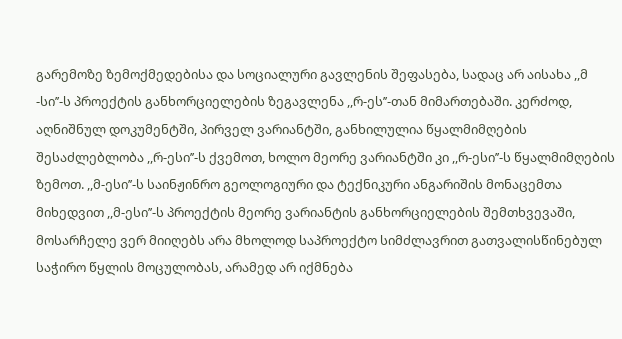გარემოზე ზემოქმედებისა და სოციალური გავლენის შეფასება, სადაც არ აისახა ,,მ -სი’’-ს პროექტის განხორციელების ზეგავლენა ,,რ-ეს’’-თან მიმართებაში. კერძოდ, აღნიშნულ დოკუმენტში, პირველ ვარიანტში, განხილულია წყალმიმღების შესაძლებლობა ,,რ-ესი’’-ს ქვემოთ, ხოლო მეორე ვარიანტში კი ,,რ-ესი’’-ს წყალმიმღების ზემოთ. ,,მ-ესი’’-ს საინჟინრო გეოლოგიური და ტექნიკური ანგარიშის მონაცემთა მიხედვით ,,მ-ესი’’-ს პროექტის მეორე ვარიანტის განხორციელების შემთხვევაში, მოსარჩელე ვერ მიიღებს არა მხოლოდ საპროექტო სიმძლავრით გათვალისწინებულ საჭირო წყლის მოცულობას, არამედ არ იქმნება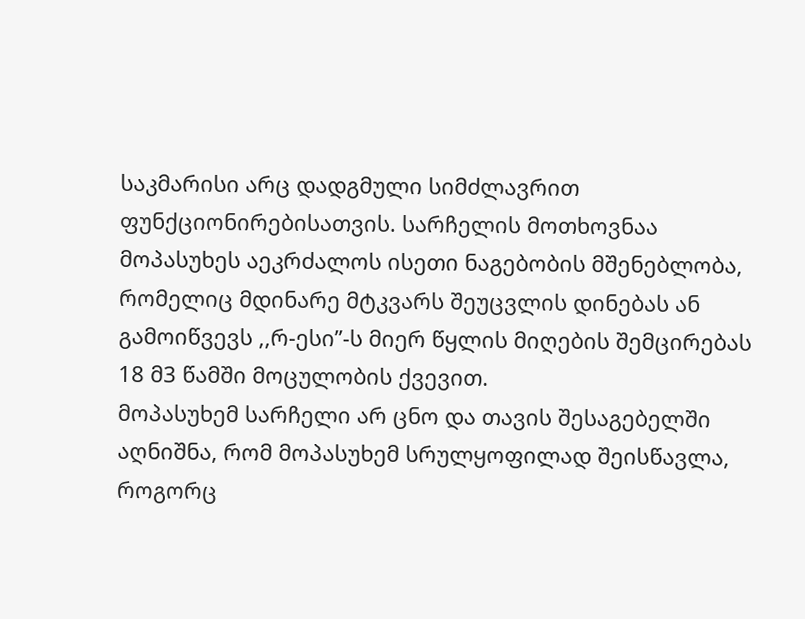საკმარისი არც დადგმული სიმძლავრით ფუნქციონირებისათვის. სარჩელის მოთხოვნაა მოპასუხეს აეკრძალოს ისეთი ნაგებობის მშენებლობა, რომელიც მდინარე მტკვარს შეუცვლის დინებას ან გამოიწვევს ,,რ-ესი’’-ს მიერ წყლის მიღების შემცირებას 18 მ3 წამში მოცულობის ქვევით.
მოპასუხემ სარჩელი არ ცნო და თავის შესაგებელში აღნიშნა, რომ მოპასუხემ სრულყოფილად შეისწავლა, როგორც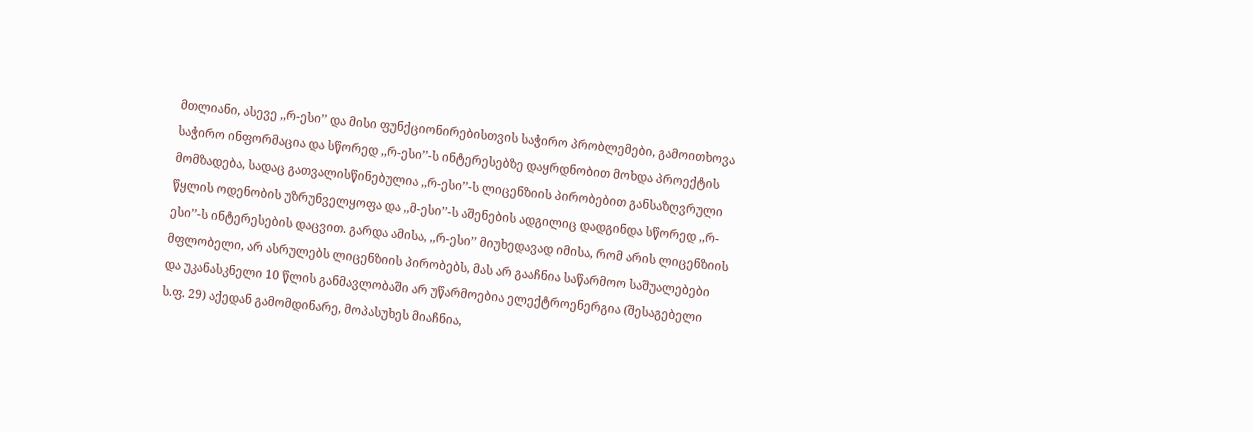მთლიანი, ასევე ,,რ-ესი’’ და მისი ფუნქციონირებისთვის საჭირო პრობლემები, გამოითხოვა საჭირო ინფორმაცია და სწორედ ,,რ-ესი’’-ს ინტერესებზე დაყრდნობით მოხდა პროექტის მომზადება, სადაც გათვალისწინებულია ,,რ-ესი’’-ს ლიცენზიის პირობებით განსაზღვრული წყლის ოდენობის უზრუნველყოფა და ,,მ-ესი’’-ს აშენების ადგილიც დადგინდა სწორედ ,,რ-ესი’’-ს ინტერესების დაცვით. გარდა ამისა, ,,რ-ესი’’ მიუხედავად იმისა, რომ არის ლიცენზიის მფლობელი, არ ასრულებს ლიცენზიის პირობებს, მას არ გააჩნია საწარმოო საშუალებები და უკანასკნელი 10 წლის განმავლობაში არ უწარმოებია ელექტროენერგია (შესაგებელი ს.ფ. 29) აქედან გამომდინარე, მოპასუხეს მიაჩნია,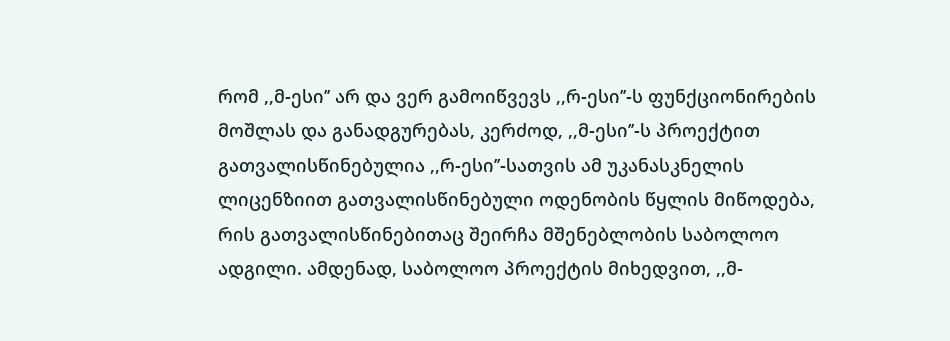რომ ,,მ-ესი’’ არ და ვერ გამოიწვევს ,,რ-ესი’’-ს ფუნქციონირების მოშლას და განადგურებას, კერძოდ, ,,მ-ესი’’-ს პროექტით გათვალისწინებულია ,,რ-ესი’’-სათვის ამ უკანასკნელის ლიცენზიით გათვალისწინებული ოდენობის წყლის მიწოდება, რის გათვალისწინებითაც შეირჩა მშენებლობის საბოლოო ადგილი. ამდენად, საბოლოო პროექტის მიხედვით, ,,მ-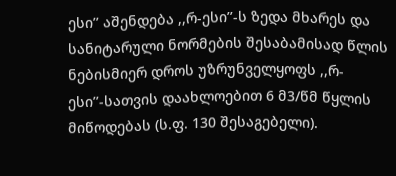ესი’’ აშენდება ,,რ-ესი’’-ს ზედა მხარეს და სანიტარული ნორმების შესაბამისად წლის ნებისმიერ დროს უზრუნველყოფს ,,რ-ესი’’-სათვის დაახლოებით 6 მ3/წმ წყლის მიწოდებას (ს.ფ. 130 შესაგებელი).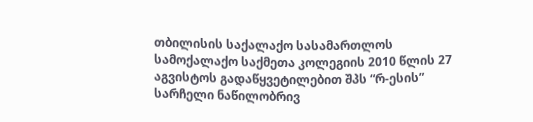თბილისის საქალაქო სასამართლოს სამოქალაქო საქმეთა კოლეგიის 2010 წლის 27 აგვისტოს გადაწყვეტილებით შპს “რ-ესის” სარჩელი ნაწილობრივ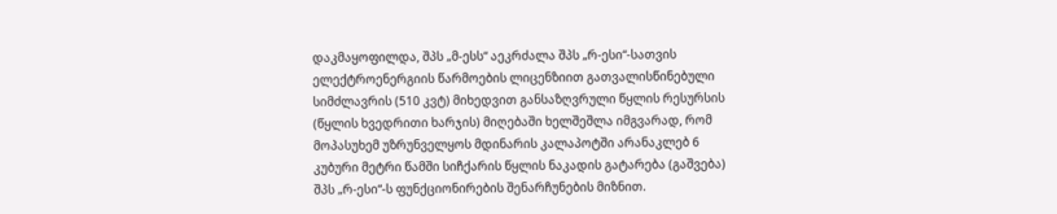დაკმაყოფილდა, შპს „მ-ესს“ აეკრძალა შპს „რ-ესი“-სათვის ელექტროენერგიის წარმოების ლიცენზიით გათვალისწინებული სიმძლავრის (510 კვტ) მიხედვით განსაზღვრული წყლის რესურსის (წყლის ხვედრითი ხარჯის) მიღებაში ხელშეშლა იმგვარად, რომ მოპასუხემ უზრუნველყოს მდინარის კალაპოტში არანაკლებ 6 კუბური მეტრი წამში სიჩქარის წყლის ნაკადის გატარება (გაშვება) შპს „რ-ესი“-ს ფუნქციონირების შენარჩუნების მიზნით.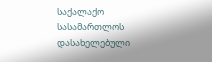საქალაქო სასამართლოს დასახელებული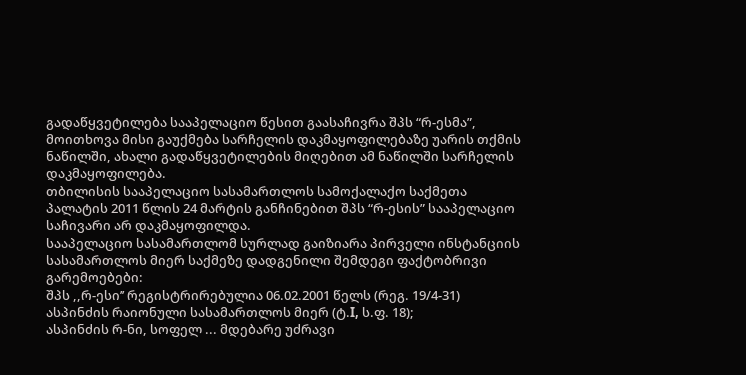გადაწყვეტილება სააპელაციო წესით გაასაჩივრა შპს “რ-ესმა”, მოითხოვა მისი გაუქმება სარჩელის დაკმაყოფილებაზე უარის თქმის ნაწილში, ახალი გადაწყვეტილების მიღებით ამ ნაწილში სარჩელის დაკმაყოფილება.
თბილისის სააპელაციო სასამართლოს სამოქალაქო საქმეთა პალატის 2011 წლის 24 მარტის განჩინებით შპს “რ-ესის” სააპელაციო საჩივარი არ დაკმაყოფილდა.
სააპელაციო სასამართლომ სურლად გაიზიარა პირველი ინსტანციის სასამართლოს მიერ საქმეზე დადგენილი შემდეგი ფაქტობრივი გარემოებები:
შპს ,,რ-ესი’’ რეგისტრირებულია 06.02.2001 წელს (რეგ. 19/4-31) ასპინძის რაიონული სასამართლოს მიერ (ტ.I, ს.ფ. 18);
ასპინძის რ-ნი, სოფელ ... მდებარე უძრავი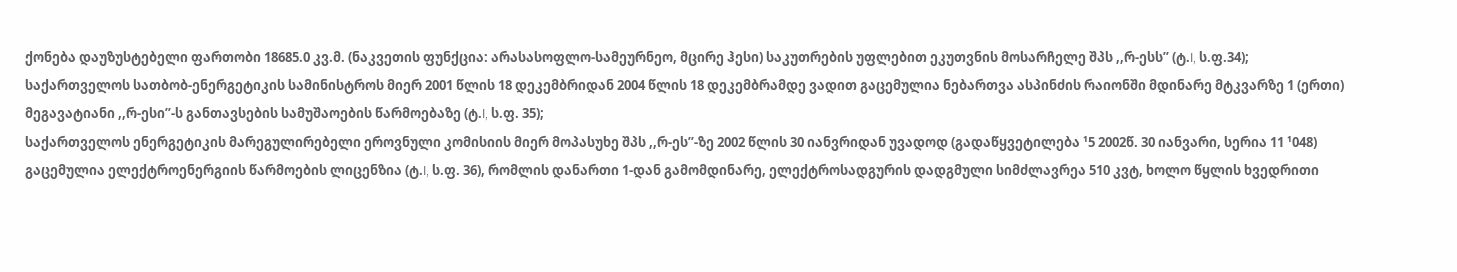ქონება დაუზუსტებელი ფართობი 18685.0 კვ.მ. (ნაკვეთის ფუნქცია: არასასოფლო-სამეურნეო, მცირე ჰესი) საკუთრების უფლებით ეკუთვნის მოსარჩელე შპს ,,რ-ესს’’ (ტ.I, ს.ფ.34);
საქართველოს სათბობ-ენერგეტიკის სამინისტროს მიერ 2001 წლის 18 დეკემბრიდან 2004 წლის 18 დეკემბრამდე ვადით გაცემულია ნებართვა ასპინძის რაიონში მდინარე მტკვარზე 1 (ერთი) მეგავატიანი ,,რ-ესი’’-ს განთავსების სამუშაოების წარმოებაზე (ტ.I, ს.ფ. 35);
საქართველოს ენერგეტიკის მარეგულირებელი ეროვნული კომისიის მიერ მოპასუხე შპს ,,რ-ეს’’-ზე 2002 წლის 30 იანვრიდან უვადოდ (გადაწყვეტილება ¹5 2002წ. 30 იანვარი, სერია 11 ¹048) გაცემულია ელექტროენერგიის წარმოების ლიცენზია (ტ.I, ს.ფ. 36), რომლის დანართი 1-დან გამომდინარე, ელექტროსადგურის დადგმული სიმძლავრეა 510 კვტ, ხოლო წყლის ხვედრითი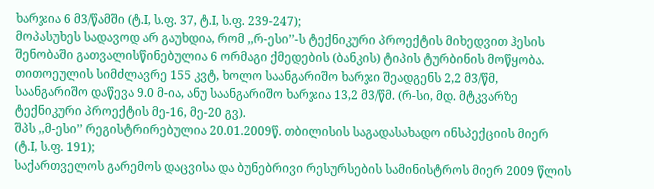ხარჯია 6 მ3/წამში (ტ.I, ს.ფ. 37, ტ.I, ს.ფ. 239-247);
მოპასუხეს სადავოდ არ გაუხდია, რომ ,,რ-ესი’’-ს ტექნიკური პროექტის მიხედვით ჰესის შენობაში გათვალისწინებულია 6 ორმაგი ქმედების (ბანკის) ტიპის ტურბინის მოწყობა. თითოეულის სიმძლავრე 155 კვტ, ხოლო საანგარიშო ხარჯი შეადგენს 2,2 მ3/წმ, საანგარიშო დაწევა 9.0 მ-ია, ანუ საანგარიშო ხარჯია 13,2 მ3/წმ. (რ-სი, მდ. მტკვარზე ტექნიკური პროექტის მე-16, მე-20 გვ).
შპს ,,მ-ესი’’ რეგისტრირებულია 20.01.2009წ. თბილისის საგადასახადო ინსპექციის მიერ (ტ.I, ს.ფ. 191);
საქართველოს გარემოს დაცვისა და ბუნებრივი რესურსების სამინისტროს მიერ 2009 წლის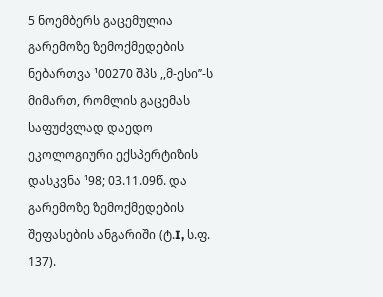5 ნოემბერს გაცემულია გარემოზე ზემოქმედების ნებართვა ¹00270 შპს ,,მ-ესი’’-ს მიმართ, რომლის გაცემას საფუძვლად დაედო ეკოლოგიური ექსპერტიზის დასკვნა ¹98; 03.11.09წ. და გარემოზე ზემოქმედების შეფასების ანგარიში (ტ.I, ს.ფ. 137).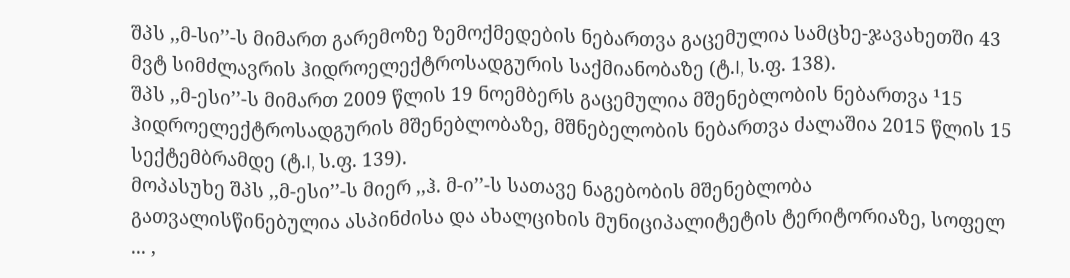შპს ,,მ-სი’’-ს მიმართ გარემოზე ზემოქმედების ნებართვა გაცემულია სამცხე-ჯავახეთში 43 მვტ სიმძლავრის ჰიდროელექტროსადგურის საქმიანობაზე (ტ.I, ს.ფ. 138).
შპს ,,მ-ესი’’-ს მიმართ 2009 წლის 19 ნოემბერს გაცემულია მშენებლობის ნებართვა ¹15 ჰიდროელექტროსადგურის მშენებლობაზე, მშნებელობის ნებართვა ძალაშია 2015 წლის 15 სექტემბრამდე (ტ.I, ს.ფ. 139).
მოპასუხე შპს ,,მ-ესი’’-ს მიერ ,,ჰ. მ-ი’’-ს სათავე ნაგებობის მშენებლობა გათვალისწინებულია ასპინძისა და ახალციხის მუნიციპალიტეტის ტერიტორიაზე, სოფელ ... ,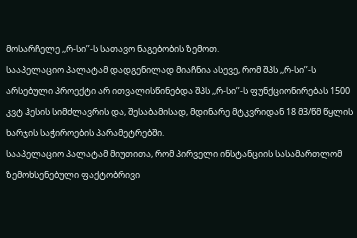მოსარჩელე ,,რ-სი’’-ს სათავო ნაგებობის ზემოთ.
სააპელაციო პალატამ დადგენილად მიაჩნია ასევე, რომ შპს ,,რ-სი’’-ს არსებული პროექტი არ ითვალისწინებდა შპს ,,რ-სი’’-ს ფუნქციონირებას 1500 კვტ ჰესის სიმძლავრის და, შესაბამისად, მდინარე მტკვრიდან 18 მ3/წმ წყლის ხარჯის საჭიროების პარამეტრებში.
სააპელაციო პალატამ მიუთითა, რომ პირველი ინსტანციის სასამართლომ ზემოხსენებული ფაქტობრივი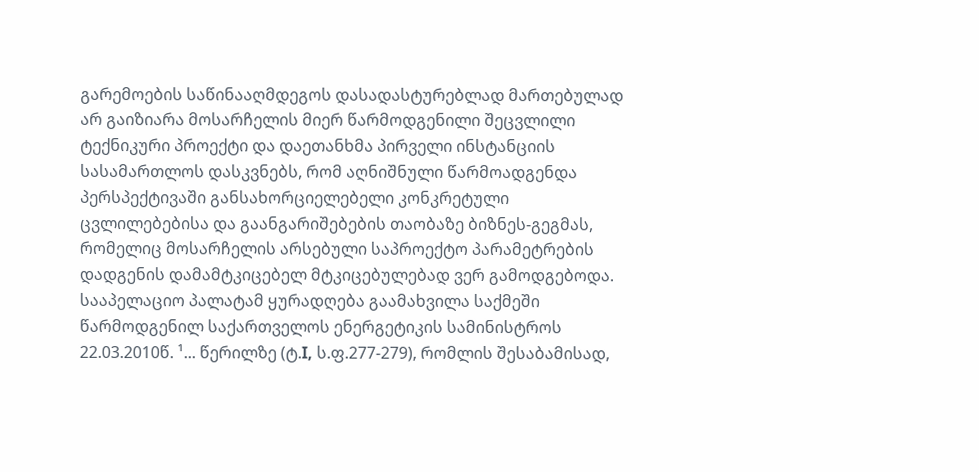გარემოების საწინააღმდეგოს დასადასტურებლად მართებულად არ გაიზიარა მოსარჩელის მიერ წარმოდგენილი შეცვლილი ტექნიკური პროექტი და დაეთანხმა პირველი ინსტანციის სასამართლოს დასკვნებს, რომ აღნიშნული წარმოადგენდა პერსპექტივაში განსახორციელებელი კონკრეტული ცვლილებებისა და გაანგარიშებების თაობაზე ბიზნეს-გეგმას, რომელიც მოსარჩელის არსებული საპროექტო პარამეტრების დადგენის დამამტკიცებელ მტკიცებულებად ვერ გამოდგებოდა.
სააპელაციო პალატამ ყურადღება გაამახვილა საქმეში წარმოდგენილ საქართველოს ენერგეტიკის სამინისტროს 22.03.2010წ. ¹... წერილზე (ტ.I, ს.ფ.277-279), რომლის შესაბამისად,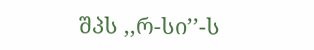შპს ,,რ-სი’’-ს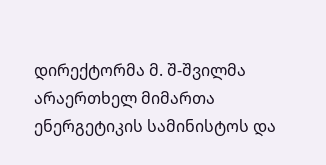დირექტორმა მ. შ-შვილმა არაერთხელ მიმართა ენერგეტიკის სამინისტოს და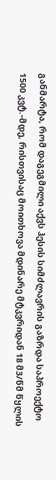განმარტა, რომ დაგეგმილი აქვს ჰესის სიმძლავრის გაზრდა საპროექტო 1500 კვტ.-მდე, რისთვისაც მოითხოვა მდინარე მტკვრიდან 18 მ3/წმ წყლის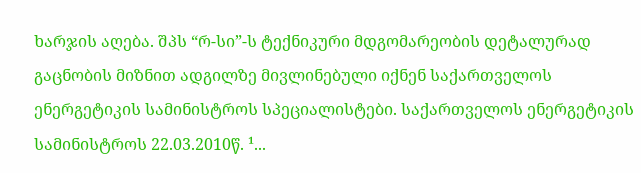ხარჯის აღება. შპს “რ-სი”-ს ტექნიკური მდგომარეობის დეტალურად გაცნობის მიზნით ადგილზე მივლინებული იქნენ საქართველოს ენერგეტიკის სამინისტროს სპეციალისტები. საქართველოს ენერგეტიკის სამინისტროს 22.03.2010წ. ¹...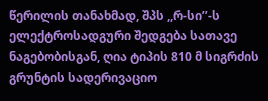წერილის თანახმად, შპს ,,რ-სი’’-ს ელექტროსადგური შედგება სათავე ნაგებობისგან, ღია ტიპის 810 მ სიგრძის გრუნტის სადერივაციო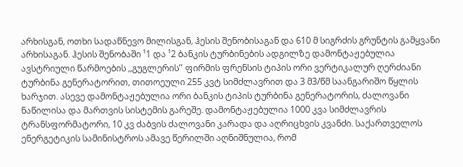არხისგან, ოთხი სადაწნევო მილისგან, ჰესის შენობისაგან და 610 მ სიგრძის გრუნტის გამყვანი არხისაგან. ჰესის შენობაში ¹1 და ¹2 ბანკის ტურბინების ადგილზე დამონტაჟებულია ავსტრიული წარმოების ,,გუგლერის’’ ფირმის ფრენსის ტიპის ორი ვერტიკალურ ღერძიანი ტურბინა გენერატორით, თითოეული 255 კვტ სიმძლავრით და 3 მ3/წმ საანგარიშო წყლის ხარჯით. ასევე დამონტაჟებულია ორი ბანკის ტიპის ტურბინა გენერატორის, ძალოვანი ნაწილისა და მართვის სისტემის გარეშე. დამონტაჟებულია 1000 კვა სიმძლავრის ტრანსფორმატორი, 10 კვ ძაბვის ძალოვანი კარადა და აღრიცხვის კვანძი. საქართველოს ენერგეტიკის სამინისტროს ამავე წერილში აღნიშნულია, რომ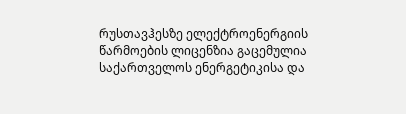რუსთავჰესზე ელექტროენერგიის წარმოების ლიცენზია გაცემულია საქართველოს ენერგეტიკისა და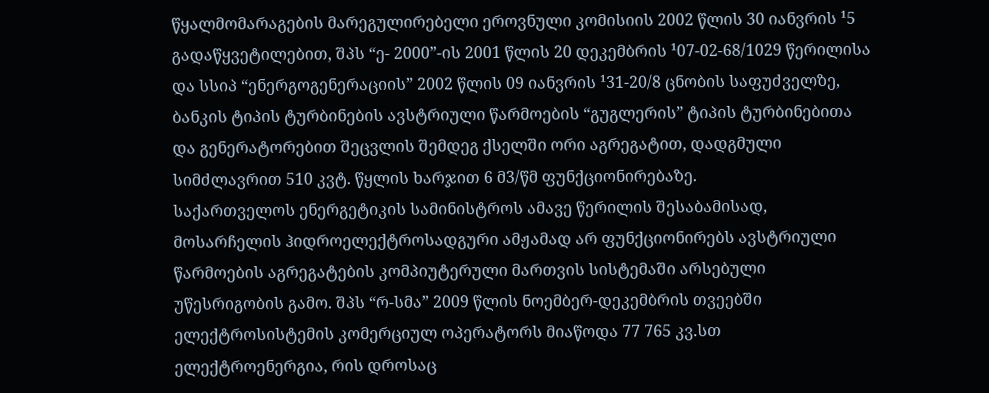წყალმომარაგების მარეგულირებელი ეროვნული კომისიის 2002 წლის 30 იანვრის ¹5 გადაწყვეტილებით, შპს “ე- 2000”-ის 2001 წლის 20 დეკემბრის ¹07-02-68/1029 წერილისა და სსიპ “ენერგოგენერაციის” 2002 წლის 09 იანვრის ¹31-20/8 ცნობის საფუძველზე, ბანკის ტიპის ტურბინების ავსტრიული წარმოების “გუგლერის” ტიპის ტურბინებითა და გენერატორებით შეცვლის შემდეგ ქსელში ორი აგრეგატით, დადგმული სიმძლავრით 510 კვტ. წყლის ხარჯით 6 მ3/წმ ფუნქციონირებაზე.
საქართველოს ენერგეტიკის სამინისტროს ამავე წერილის შესაბამისად, მოსარჩელის ჰიდროელექტროსადგური ამჟამად არ ფუნქციონირებს ავსტრიული წარმოების აგრეგატების კომპიუტერული მართვის სისტემაში არსებული უწესრიგობის გამო. შპს “რ-სმა” 2009 წლის ნოემბერ-დეკემბრის თვეებში ელექტროსისტემის კომერციულ ოპერატორს მიაწოდა 77 765 კვ.სთ ელექტროენერგია, რის დროსაც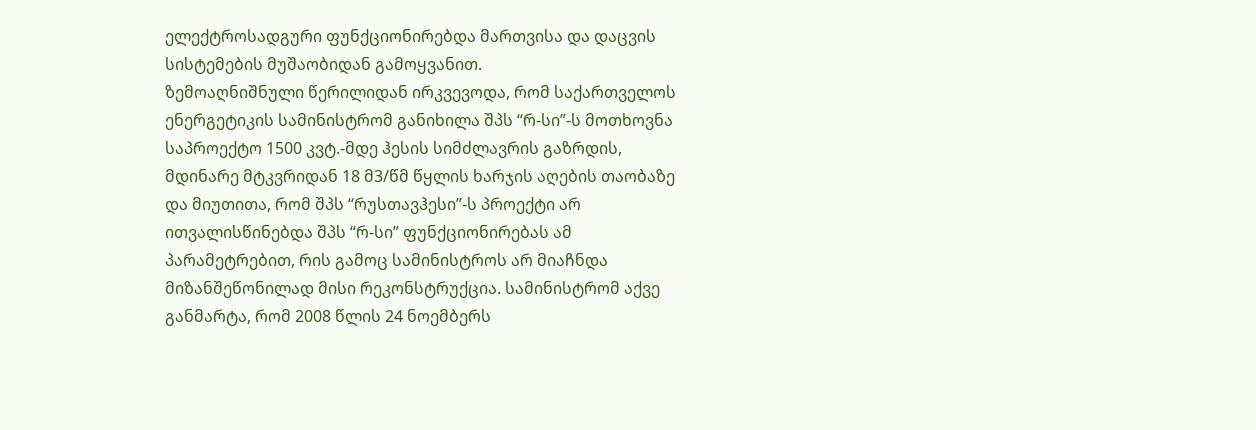ელექტროსადგური ფუნქციონირებდა მართვისა და დაცვის სისტემების მუშაობიდან გამოყვანით.
ზემოაღნიშნული წერილიდან ირკვევოდა, რომ საქართველოს ენერგეტიკის სამინისტრომ განიხილა შპს “რ-სი”-ს მოთხოვნა საპროექტო 1500 კვტ.-მდე ჰესის სიმძლავრის გაზრდის, მდინარე მტკვრიდან 18 მ3/წმ წყლის ხარჯის აღების თაობაზე და მიუთითა, რომ შპს “რუსთავჰესი”-ს პროექტი არ ითვალისწინებდა შპს “რ-სი” ფუნქციონირებას ამ პარამეტრებით, რის გამოც სამინისტროს არ მიაჩნდა მიზანშეწონილად მისი რეკონსტრუქცია. სამინისტრომ აქვე განმარტა, რომ 2008 წლის 24 ნოემბერს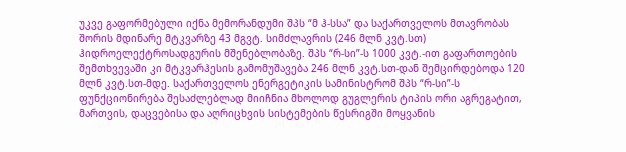უკვე გაფორმებული იქნა მემორანდუმი შპს “მ ჰ-სსა” და საქართველოს მთავრობას შორის მდინარე მტკვარზე 43 მგვტ. სიმძლავრის (246 მლნ კვტ.სთ) ჰიდროელექტროსადგურის მშენებლობაზე. შპს “რ-სი”-ს 1000 კვტ.-ით გაფართოების შემთხვევაში კი მტკვარჰესის გამომუშავება 246 მლნ კვტ.სთ-დან შემცირდებოდა 120 მლნ კვტ.სთ-მდე. საქართველოს ენერგეტიკის სამინისტრომ შპს “რ-სი”-ს ფუნქციონირება შესაძლებლად მიიჩნია მხოლოდ გუგლერის ტიპის ორი აგრეგატით, მართვის, დაცვებისა და აღრიცხვის სისტემების წესრიგში მოყვანის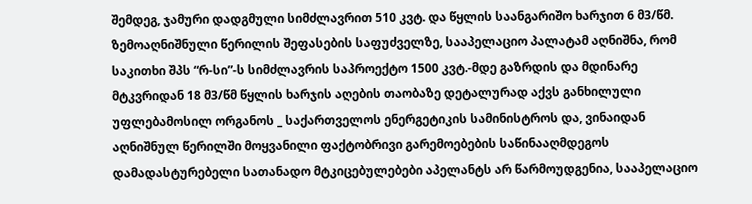შემდეგ, ჯამური დადგმული სიმძლავრით 510 კვტ. და წყლის საანგარიშო ხარჯით 6 მ3/წმ.
ზემოაღნიშნული წერილის შეფასების საფუძველზე, სააპელაციო პალატამ აღნიშნა, რომ საკითხი შპს “რ-სი”-ს სიმძლავრის საპროექტო 1500 კვტ.-მდე გაზრდის და მდინარე მტკვრიდან 18 მ3/წმ წყლის ხარჯის აღების თაობაზე დეტალურად აქვს განხილული უფლებამოსილ ორგანოს _ საქართველოს ენერგეტიკის სამინისტროს და, ვინაიდან აღნიშნულ წერილში მოყვანილი ფაქტობრივი გარემოებების საწინააღმდეგოს დამადასტურებელი სათანადო მტკიცებულებები აპელანტს არ წარმოუდგენია, სააპელაციო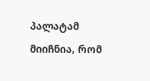პალატამ მიიჩნია, რომ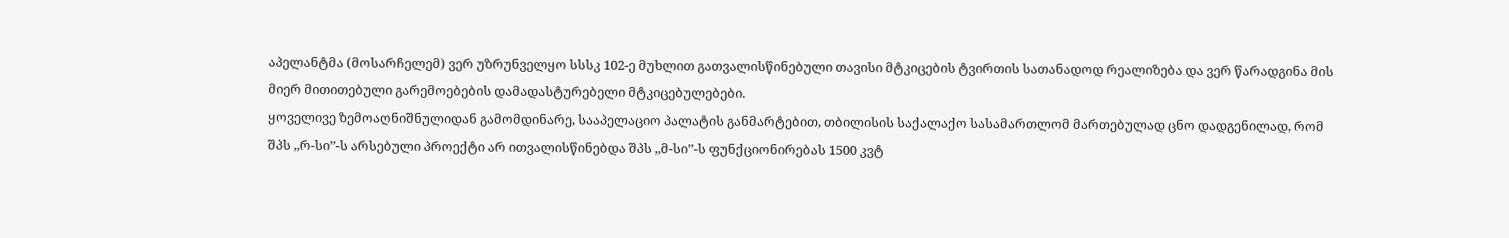აპელანტმა (მოსარჩელემ) ვერ უზრუნველყო სსსკ 102-ე მუხლით გათვალისწინებული თავისი მტკიცების ტვირთის სათანადოდ რეალიზება და ვერ წარადგინა მის მიერ მითითებული გარემოებების დამადასტურებელი მტკიცებულებები.
ყოველივე ზემოაღნიშნულიდან გამომდინარე, სააპელაციო პალატის განმარტებით, თბილისის საქალაქო სასამართლომ მართებულად ცნო დადგენილად, რომ შპს ,,რ-სი’’-ს არსებული პროექტი არ ითვალისწინებდა შპს ,,მ-სი’’-ს ფუნქციონირებას 1500 კვტ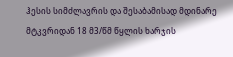ჰესის სიმძლავრის და შესაბამისად მდინარე მტკვრიდან 18 მ3/წმ წყლის ხარჯის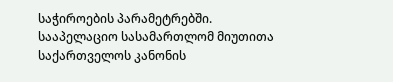საჭიროების პარამეტრებში.
სააპელაციო სასამართლომ მიუთითა საქართველოს კანონის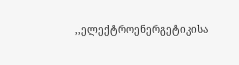,,ელექტროენერგეტიკისა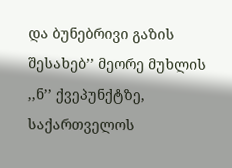და ბუნებრივი გაზის შესახებ’’ მეორე მუხლის ,,ნ’’ ქვეპუნქტზე, საქართველოს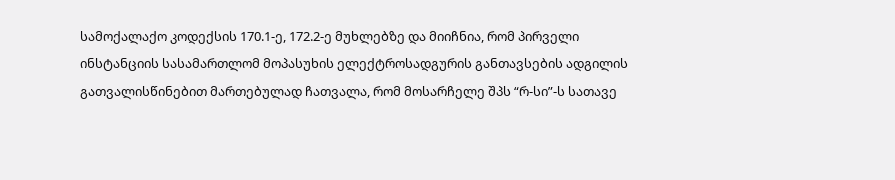სამოქალაქო კოდექსის 170.1-ე, 172.2-ე მუხლებზე და მიიჩნია, რომ პირველი ინსტანციის სასამართლომ მოპასუხის ელექტროსადგურის განთავსების ადგილის გათვალისწინებით მართებულად ჩათვალა, რომ მოსარჩელე შპს “რ-სი”-ს სათავე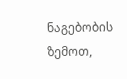ნაგებობის ზემოთ,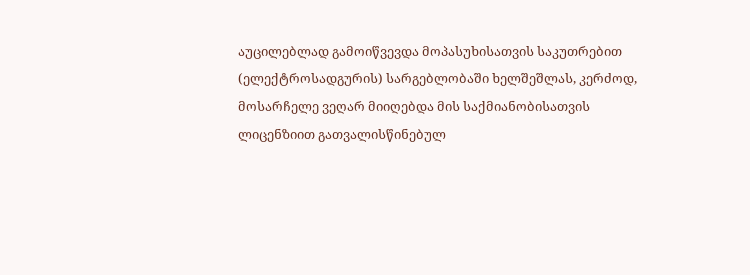აუცილებლად გამოიწვევდა მოპასუხისათვის საკუთრებით (ელექტროსადგურის) სარგებლობაში ხელშეშლას, კერძოდ, მოსარჩელე ვეღარ მიიღებდა მის საქმიანობისათვის ლიცენზიით გათვალისწინებულ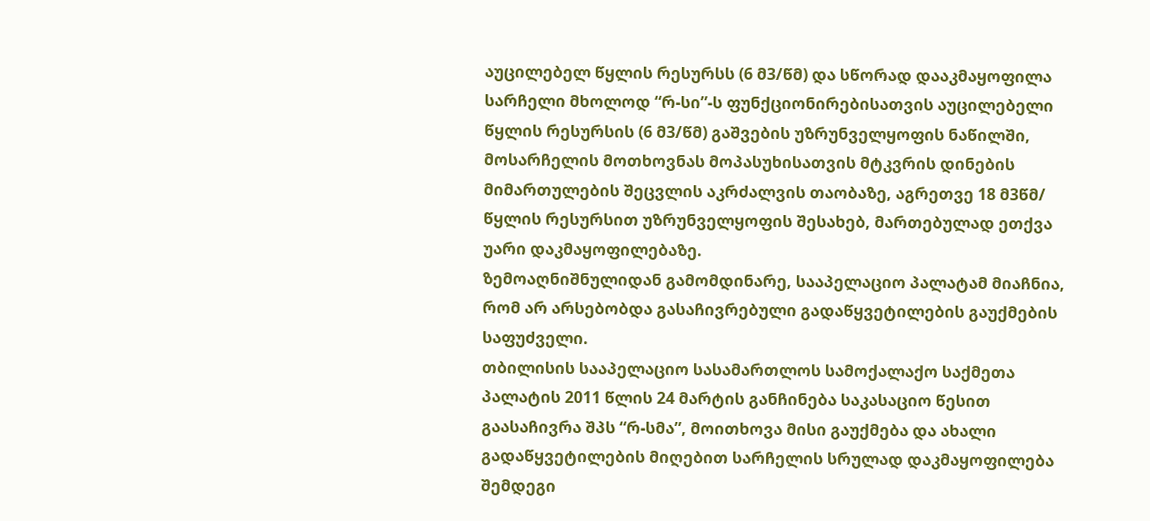აუცილებელ წყლის რესურსს (6 მ3/წმ) და სწორად დააკმაყოფილა სარჩელი მხოლოდ “რ-სი”-ს ფუნქციონირებისათვის აუცილებელი წყლის რესურსის (6 მ3/წმ) გაშვების უზრუნველყოფის ნაწილში, მოსარჩელის მოთხოვნას მოპასუხისათვის მტკვრის დინების მიმართულების შეცვლის აკრძალვის თაობაზე, აგრეთვე 18 მ3წმ/ წყლის რესურსით უზრუნველყოფის შესახებ, მართებულად ეთქვა უარი დაკმაყოფილებაზე.
ზემოაღნიშნულიდან გამომდინარე, სააპელაციო პალატამ მიაჩნია, რომ არ არსებობდა გასაჩივრებული გადაწყვეტილების გაუქმების საფუძველი.
თბილისის სააპელაციო სასამართლოს სამოქალაქო საქმეთა პალატის 2011 წლის 24 მარტის განჩინება საკასაციო წესით გაასაჩივრა შპს “რ-სმა”, მოითხოვა მისი გაუქმება და ახალი გადაწყვეტილების მიღებით სარჩელის სრულად დაკმაყოფილება შემდეგი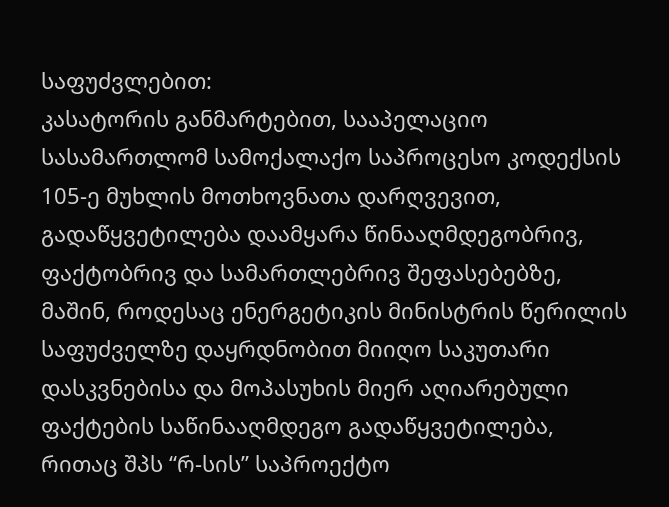საფუძვლებით:
კასატორის განმარტებით, სააპელაციო სასამართლომ სამოქალაქო საპროცესო კოდექსის 105-ე მუხლის მოთხოვნათა დარღვევით, გადაწყვეტილება დაამყარა წინააღმდეგობრივ, ფაქტობრივ და სამართლებრივ შეფასებებზე, მაშინ, როდესაც ენერგეტიკის მინისტრის წერილის საფუძველზე დაყრდნობით მიიღო საკუთარი დასკვნებისა და მოპასუხის მიერ აღიარებული ფაქტების საწინააღმდეგო გადაწყვეტილება, რითაც შპს “რ-სის” საპროექტო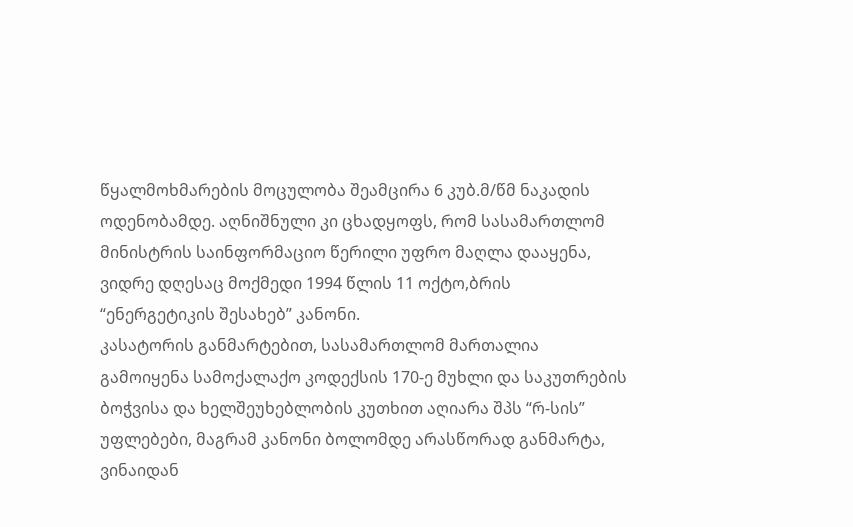წყალმოხმარების მოცულობა შეამცირა 6 კუბ.მ/წმ ნაკადის ოდენობამდე. აღნიშნული კი ცხადყოფს, რომ სასამართლომ მინისტრის საინფორმაციო წერილი უფრო მაღლა დააყენა, ვიდრე დღესაც მოქმედი 1994 წლის 11 ოქტო,ბრის “ენერგეტიკის შესახებ” კანონი.
კასატორის განმარტებით, სასამართლომ მართალია გამოიყენა სამოქალაქო კოდექსის 170-ე მუხლი და საკუთრების ბოჭვისა და ხელშეუხებლობის კუთხით აღიარა შპს “რ-სის” უფლებები, მაგრამ კანონი ბოლომდე არასწორად განმარტა, ვინაიდან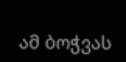ამ ბოჭვას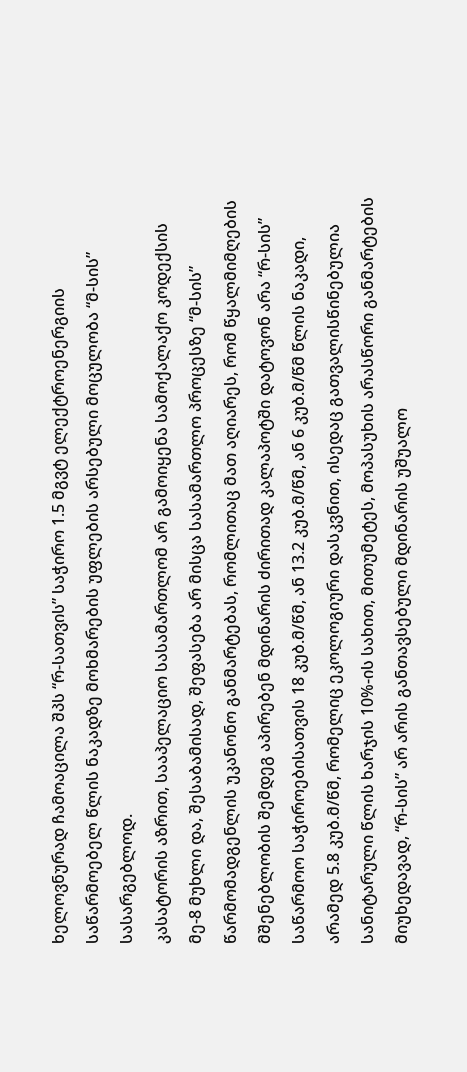ხელოვნურად ჩამოაცილა შპს “რ-სათვის” საჭირო 1.5 მგვტ ელექტროენერგიის საწარმოებელ წლის ნაკადზე მოხმარების უფლების არსებული მოცულობა “მ-სის” სასარგებლოდ.
კასატორის აზრით, სააპელაციო სასამართლომ არ გამოიყენა სამოქალაქო კოდექსის მე-8 მუხლი და, შესაბამისად, შეფასება არ მისცა სასამართლო პროცესზე “მ-სის” წარმომადგენლის უკანონო განმარტებას, რომლითაც მათ აღიარეს, რომ წყალმიმღების მშენებლობის შემდეგ აპირებენ მდინარის ძირითად კალაპოტში დატოვონ არა “რ-სის” საწარმოო საჭიროებისათვის 18 კუბ.მ/წმ, ან 13.2 კუბ.მ/წმ, ან 6 კუბ.მ/წმ წლის ნაკადი, არამედ 5.8 კუბ.მ/წმ, რომელიც ეკოლოგიური დასკვნით, ისედაც გათვალისწინებულია სანიტარული წლის ხარჯის 10%-ის სახით, მითუმეტეს, მოპასუხის არასწორი განმარტების მიუხედავად, “რ-სის” არ არის განთავსებული მდინარის უშუალო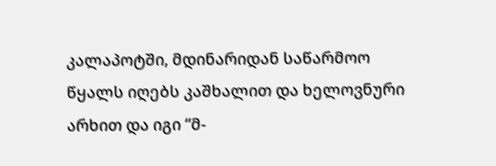კალაპოტში, მდინარიდან საწარმოო წყალს იღებს კაშხალით და ხელოვნური არხით და იგი “მ-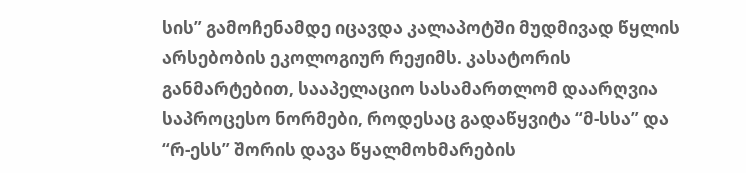სის” გამოჩენამდე იცავდა კალაპოტში მუდმივად წყლის არსებობის ეკოლოგიურ რეჟიმს. კასატორის განმარტებით, სააპელაციო სასამართლომ დაარღვია საპროცესო ნორმები, როდესაც გადაწყვიტა “მ-სსა” და “რ-ესს” შორის დავა წყალმოხმარების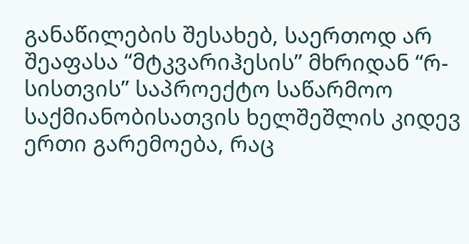განაწილების შესახებ, საერთოდ არ შეაფასა “მტკვარიჰესის” მხრიდან “რ-სისთვის” საპროექტო საწარმოო საქმიანობისათვის ხელშეშლის კიდევ ერთი გარემოება, რაც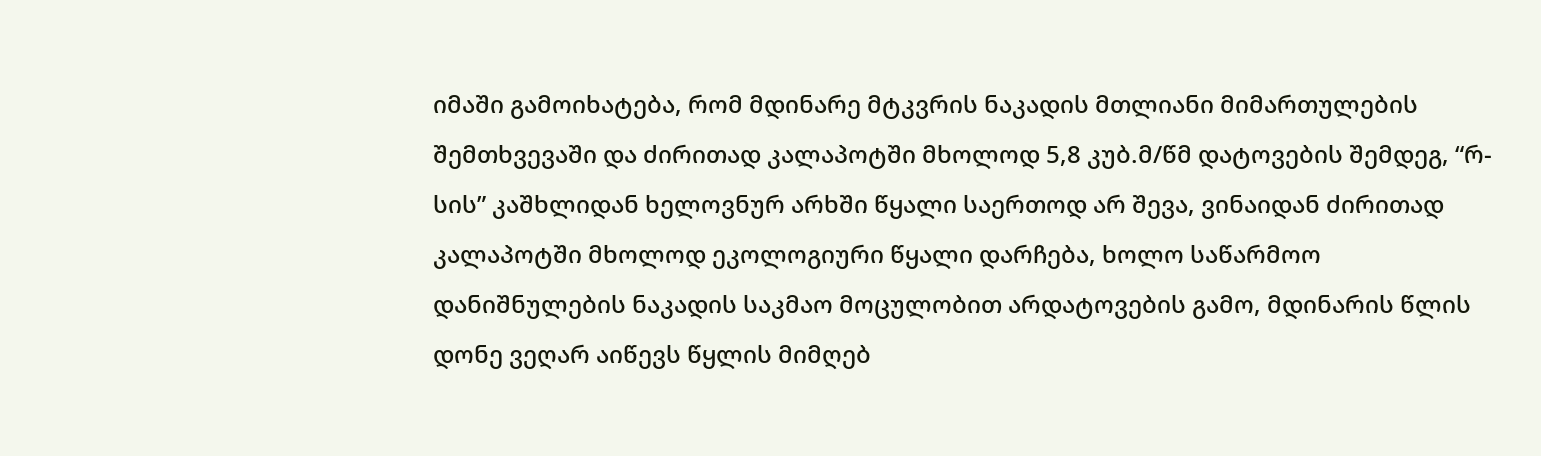იმაში გამოიხატება, რომ მდინარე მტკვრის ნაკადის მთლიანი მიმართულების შემთხვევაში და ძირითად კალაპოტში მხოლოდ 5,8 კუბ.მ/წმ დატოვების შემდეგ, “რ-სის” კაშხლიდან ხელოვნურ არხში წყალი საერთოდ არ შევა, ვინაიდან ძირითად კალაპოტში მხოლოდ ეკოლოგიური წყალი დარჩება, ხოლო საწარმოო დანიშნულების ნაკადის საკმაო მოცულობით არდატოვების გამო, მდინარის წლის დონე ვეღარ აიწევს წყლის მიმღებ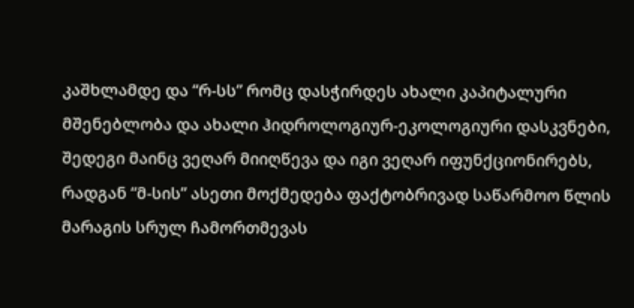კაშხლამდე და “რ-სს” რომც დასჭირდეს ახალი კაპიტალური მშენებლობა და ახალი ჰიდროლოგიურ-ეკოლოგიური დასკვნები, შედეგი მაინც ვეღარ მიიღწევა და იგი ვეღარ იფუნქციონირებს, რადგან “მ-სის” ასეთი მოქმედება ფაქტობრივად საწარმოო წლის მარაგის სრულ ჩამორთმევას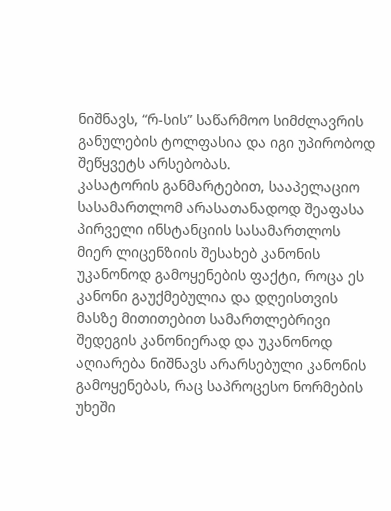ნიშნავს, “რ-სის” საწარმოო სიმძლავრის განულების ტოლფასია და იგი უპირობოდ შეწყვეტს არსებობას.
კასატორის განმარტებით, სააპელაციო სასამართლომ არასათანადოდ შეაფასა პირველი ინსტანციის სასამართლოს მიერ ლიცენზიის შესახებ კანონის უკანონოდ გამოყენების ფაქტი, როცა ეს კანონი გაუქმებულია და დღეისთვის მასზე მითითებით სამართლებრივი შედეგის კანონიერად და უკანონოდ აღიარება ნიშნავს არარსებული კანონის გამოყენებას, რაც საპროცესო ნორმების უხეში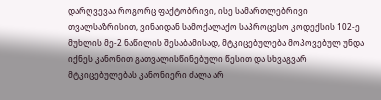დარღვევაა როგორც ფაქტობრივი, ისე სამართლებრივი თვალსაზრისით, ვინაიდან სამოქალაქო საპროცესო კოდექსის 102-ე მუხლის მე-2 ნაწილის შესაბამისად, მტკიცებულება მოპოვებულ უნდა იქნეს კანონით გათვალისწინებული წესით და სხვაგვარ მტკიცებულებას კანონიერი ძალა არ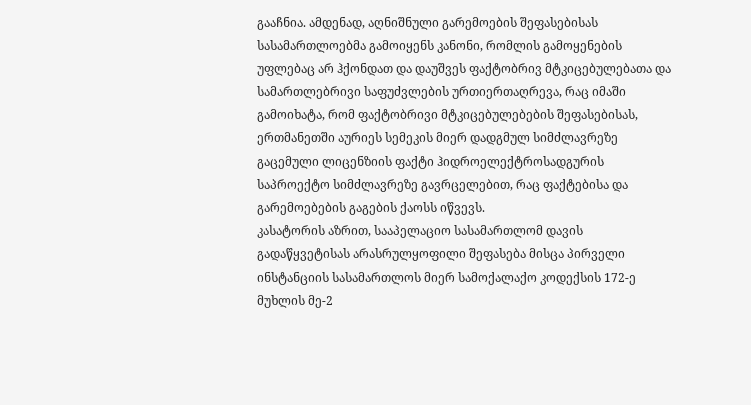გააჩნია. ამდენად, აღნიშნული გარემოების შეფასებისას სასამართლოებმა გამოიყენს კანონი, რომლის გამოყენების უფლებაც არ ჰქონდათ და დაუშვეს ფაქტობრივ მტკიცებულებათა და სამართლებრივი საფუძვლების ურთიერთაღრევა, რაც იმაში გამოიხატა, რომ ფაქტობრივი მტკიცებულებების შეფასებისას, ერთმანეთში აურიეს სემეკის მიერ დადგმულ სიმძლავრეზე გაცემული ლიცენზიის ფაქტი ჰიდროელექტროსადგურის საპროექტო სიმძლავრეზე გავრცელებით, რაც ფაქტებისა და გარემოებების გაგების ქაოსს იწვევს.
კასატორის აზრით, სააპელაციო სასამართლომ დავის გადაწყვეტისას არასრულყოფილი შეფასება მისცა პირველი ინსტანციის სასამართლოს მიერ სამოქალაქო კოდექსის 172-ე მუხლის მე-2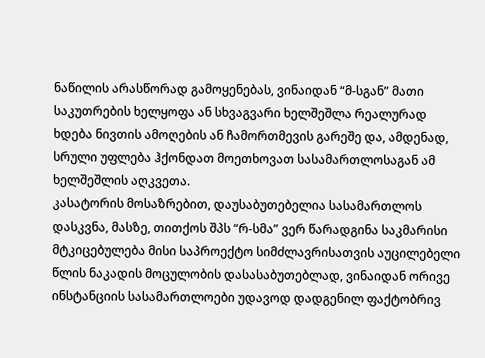ნაწილის არასწორად გამოყენებას, ვინაიდან “მ-სგან” მათი საკუთრების ხელყოფა ან სხვაგვარი ხელშეშლა რეალურად ხდება ნივთის ამოღების ან ჩამორთმევის გარეშე და, ამდენად, სრული უფლება ჰქონდათ მოეთხოვათ სასამართლოსაგან ამ ხელშეშლის აღკვეთა.
კასატორის მოსაზრებით, დაუსაბუთებელია სასამართლოს დასკვნა, მასზე, თითქოს შპს “რ-სმა” ვერ წარადგინა საკმარისი მტკიცებულება მისი საპროექტო სიმძლავრისათვის აუცილებელი წლის ნაკადის მოცულობის დასასაბუთებლად, ვინაიდან ორივე ინსტანციის სასამართლოები უდავოდ დადგენილ ფაქტობრივ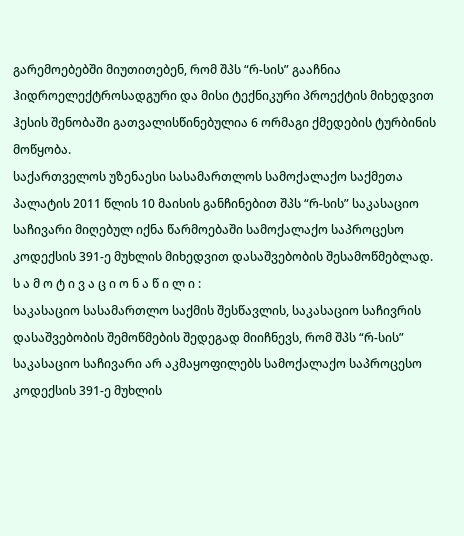გარემოებებში მიუთითებენ, რომ შპს “რ-სის” გააჩნია ჰიდროელექტროსადგური და მისი ტექნიკური პროექტის მიხედვით ჰესის შენობაში გათვალისწინებულია 6 ორმაგი ქმედების ტურბინის მოწყობა.
საქართველოს უზენაესი სასამართლოს სამოქალაქო საქმეთა პალატის 2011 წლის 10 მაისის განჩინებით შპს “რ-სის” საკასაციო საჩივარი მიღებულ იქნა წარმოებაში სამოქალაქო საპროცესო კოდექსის 391-ე მუხლის მიხედვით დასაშვებობის შესამოწმებლად.
ს ა მ ო ტ ი ვ ა ც ი ო ნ ა წ ი ლ ი :
საკასაციო სასამართლო საქმის შესწავლის, საკასაციო საჩივრის დასაშვებობის შემოწმების შედეგად მიიჩნევს, რომ შპს “რ-სის” საკასაციო საჩივარი არ აკმაყოფილებს სამოქალაქო საპროცესო კოდექსის 391-ე მუხლის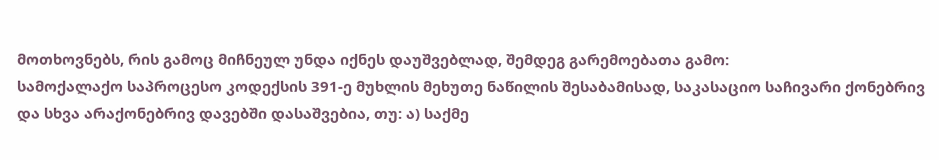მოთხოვნებს, რის გამოც მიჩნეულ უნდა იქნეს დაუშვებლად, შემდეგ გარემოებათა გამო:
სამოქალაქო საპროცესო კოდექსის 391-ე მუხლის მეხუთე ნაწილის შესაბამისად, საკასაციო საჩივარი ქონებრივ და სხვა არაქონებრივ დავებში დასაშვებია, თუ: ა) საქმე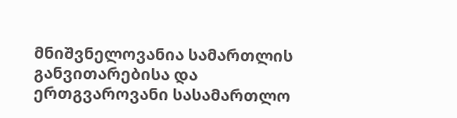მნიშვნელოვანია სამართლის განვითარებისა და ერთგვაროვანი სასამართლო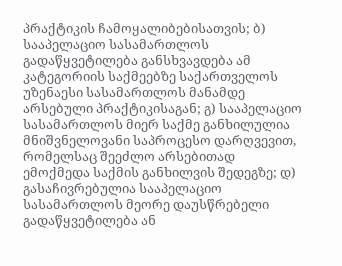პრაქტიკის ჩამოყალიბებისათვის; ბ) სააპელაციო სასამართლოს გადაწყვეტილება განსხვავდება ამ კატეგორიის საქმეებზე საქართველოს უზენაესი სასამართლოს მანამდე არსებული პრაქტიკისაგან; გ) სააპელაციო სასამართლოს მიერ საქმე განხილულია მნიშვნელოვანი საპროცესო დარღვევით, რომელსაც შეეძლო არსებითად ემოქმედა საქმის განხილვის შედეგზე; დ) გასაჩივრებულია სააპელაციო სასამართლოს მეორე დაუსწრებელი გადაწყვეტილება ან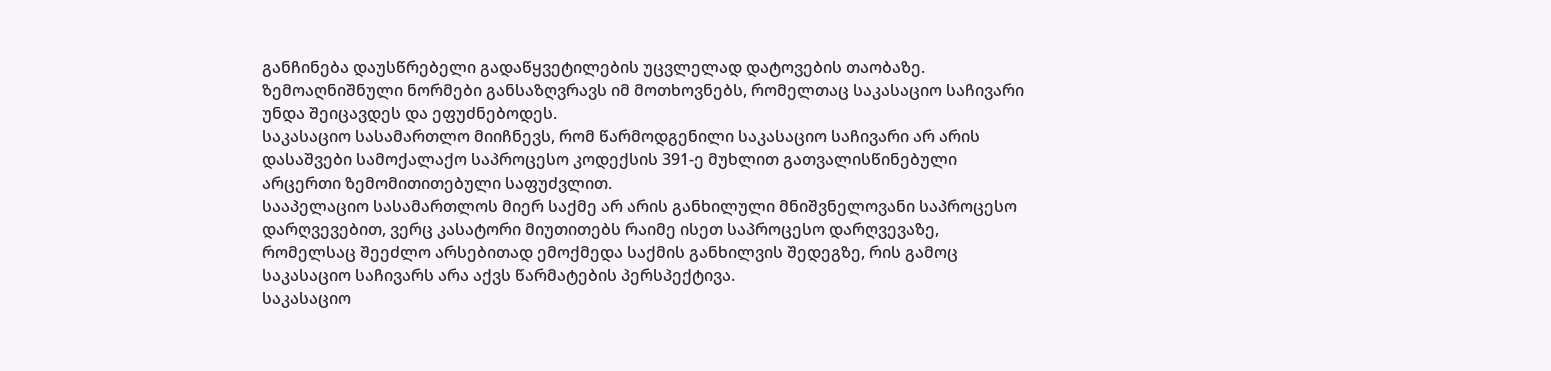განჩინება დაუსწრებელი გადაწყვეტილების უცვლელად დატოვების თაობაზე. ზემოაღნიშნული ნორმები განსაზღვრავს იმ მოთხოვნებს, რომელთაც საკასაციო საჩივარი უნდა შეიცავდეს და ეფუძნებოდეს.
საკასაციო სასამართლო მიიჩნევს, რომ წარმოდგენილი საკასაციო საჩივარი არ არის დასაშვები სამოქალაქო საპროცესო კოდექსის 391-ე მუხლით გათვალისწინებული არცერთი ზემომითითებული საფუძვლით.
სააპელაციო სასამართლოს მიერ საქმე არ არის განხილული მნიშვნელოვანი საპროცესო დარღვევებით, ვერც კასატორი მიუთითებს რაიმე ისეთ საპროცესო დარღვევაზე, რომელსაც შეეძლო არსებითად ემოქმედა საქმის განხილვის შედეგზე, რის გამოც საკასაციო საჩივარს არა აქვს წარმატების პერსპექტივა.
საკასაციო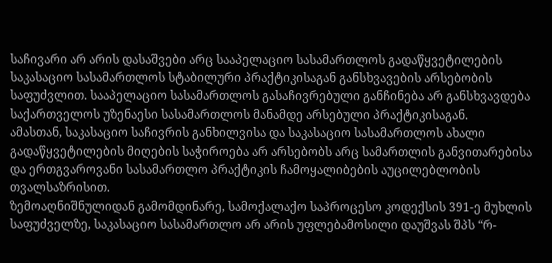საჩივარი არ არის დასაშვები არც სააპელაციო სასამართლოს გადაწყვეტილების საკასაციო სასამართლოს სტაბილური პრაქტიკისაგან განსხვავების არსებობის საფუძვლით. სააპელაციო სასამართლოს გასაჩივრებული განჩინება არ განსხვავდება საქართველოს უზენაესი სასამართლოს მანამდე არსებული პრაქტიკისაგან.
ამასთან, საკასაციო საჩივრის განხილვისა და საკასაციო სასამართლოს ახალი გადაწყვეტილების მიღების საჭიროება არ არსებობს არც სამართლის განვითარებისა და ერთგვაროვანი სასამართლო პრაქტიკის ჩამოყალიბების აუცილებლობის თვალსაზრისით.
ზემოაღნიშნულიდან გამომდინარე, სამოქალაქო საპროცესო კოდექსის 391-ე მუხლის საფუძველზე, საკასაციო სასამართლო არ არის უფლებამოსილი დაუშვას შპს “რ-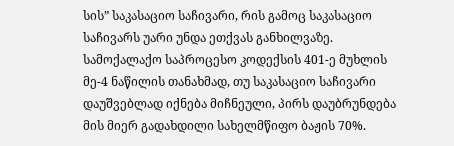სის” საკასაციო საჩივარი, რის გამოც საკასაციო საჩივარს უარი უნდა ეთქვას განხილვაზე.
სამოქალაქო საპროცესო კოდექსის 401-ე მუხლის მე-4 ნაწილის თანახმად, თუ საკასაციო საჩივარი დაუშვებლად იქნება მიჩნეული, პირს დაუბრუნდება მის მიერ გადახდილი სახელმწიფო ბაჟის 70%.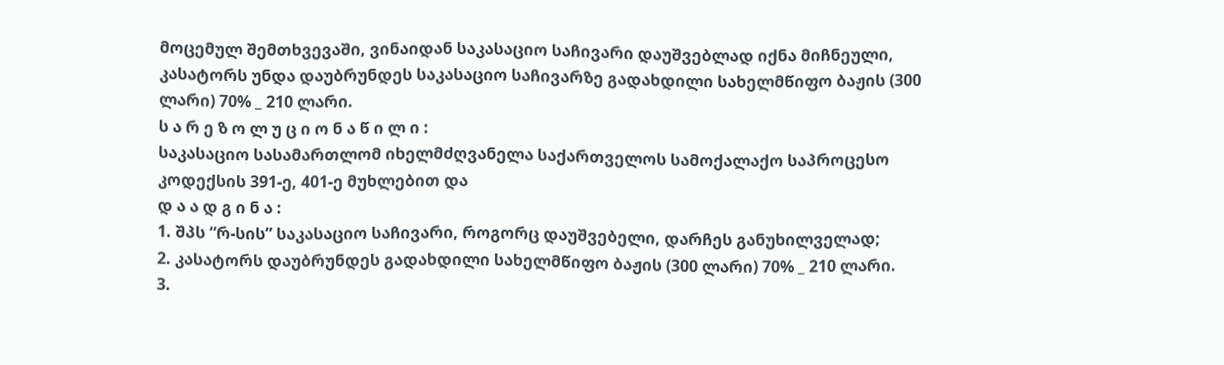მოცემულ შემთხვევაში, ვინაიდან საკასაციო საჩივარი დაუშვებლად იქნა მიჩნეული, კასატორს უნდა დაუბრუნდეს საკასაციო საჩივარზე გადახდილი სახელმწიფო ბაჟის (300 ლარი) 70% _ 210 ლარი.
ს ა რ ე ზ ო ლ უ ც ი ო ნ ა წ ი ლ ი :
საკასაციო სასამართლომ იხელმძღვანელა საქართველოს სამოქალაქო საპროცესო კოდექსის 391-ე, 401-ე მუხლებით და
დ ა ა დ გ ი ნ ა :
1. შპს “რ-სის” საკასაციო საჩივარი, როგორც დაუშვებელი, დარჩეს განუხილველად;
2. კასატორს დაუბრუნდეს გადახდილი სახელმწიფო ბაჟის (300 ლარი) 70% _ 210 ლარი.
3.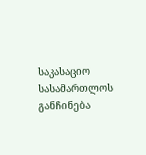საკასაციო სასამართლოს განჩინება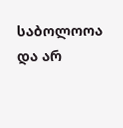საბოლოოა და არ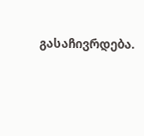გასაჩივრდება.